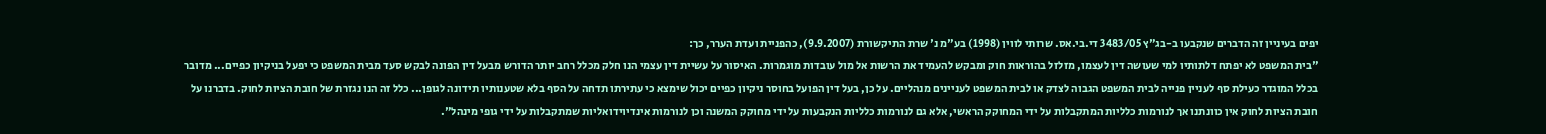יפים בעיניין זה הדברים שנקבעו ב-בג"ץ 3483/05 די.בי.אס. שרותי לווין (1998) בע"מ נ' שרת התיקשורת (9.9.2007), כהפניית ועדת הערר, כך:
"בית המשפט לא יפתח דלתותיו למי שעושה דין לעצמו, מזלזל בהוראות חוק ומבקש להעמיד את הרשות אל מול עובדות מוגמרות. האיסור על עשיית דין עצמי הנו חלק מכלל רחב יותר הדורש מבעל דין הפונה לבקש סעד מבית המשפט כי יפעל בניקיון כפיים... מדובר בכלל המוגדר כעילת סף לעניין פנייה לבית המשפט הגבוה לצדק או לבית המשפט לעניינים מנהליים. על כן, בעל דין הפועל בחוסר ניקיון כפיים יכול שימצא כי עתירתו תדחה על הסף בלא שטענותיו תידונה לגופן... כלל זה הנו נגזרת של חובת הציות לחוק. בדברנו על חובת הציות לחוק אין כוונתנו אך לנורמות כלליות המתקבלות על ידי המחוקק הראשי, אלא גם לנורמות כלליות הנקבעות על ידי מחוקק המשנה וכן לנורמות אינדיוידואליות שמתקבלות על ידי גופי מינהל".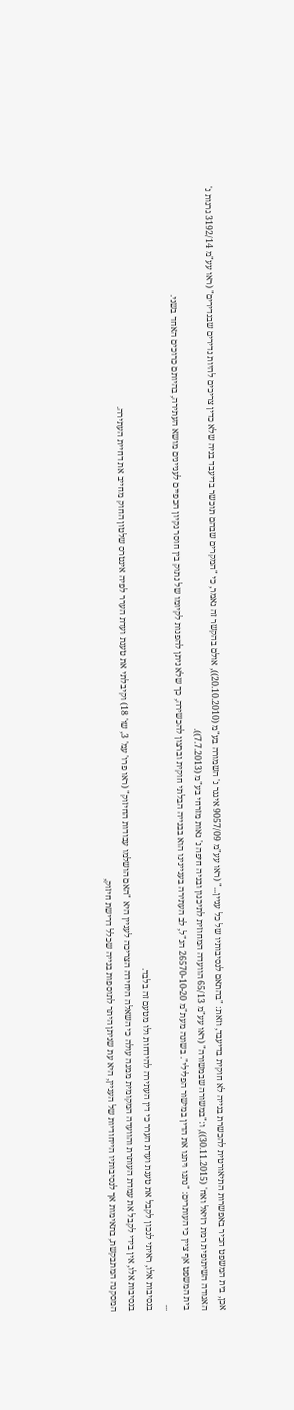אכן, בית המשפט הכיר באפשרות התיאורטית להכשרת בנייה לא חוקית בדיעבד, וזאת: "בהתאם לנסיבותיו של כל עניין..." (ראו עע"מ 9057/09 איגנר נ' השמורה בע"מ (20.10.2010)), אולם בהקשר זה נאמר, כי "המקרים שבהם תוכשר בדיעבד בניה שלא כדין צריכים להיות נדירים שבנדירים" (ראו עע"מ 3192/14 גרנות נ' האגודה השיתופית רמת רזיאל ואח' (30.11.2015)), ו:"במשורה שבמשורה" (ראו עע"מ 65/13 הוועדה המחוזית לתיכנון ובניה חיפה נ' נאות מזרחי בע"מ (7.7.2013)).
בית המשפט אף ציין כי העותרים: "נתנו ויתנו את הדין במישור הפלילי". בשונה מעת"מ 26570-10-20 הנ"ל, לב העתירה בעניינינו הוא בבנייה הבלתי חוקית וברצון להכשירה, כך שלא ניתן להפנות לקיומו של נתוק בין חוסר נקיון הכפיים לעניינים מושא העתירה, בהיותם כרוכים האחד בשני.
...
בנסיבות אלו, ראיתי לנכון לקבל את טענת ועדת הערר כי דין העתירה להידחות ולו מטעם זה בלבד.
בנסיבות אלו, אין בידי לקבל את עמדת העותרת והוועדה המקומית ממנה עולה כי השאלה היחידה הצריכה לעניין היא "האם הושלמו עבודות החיזוק" (ראו פרו' עמ' 3, שו' 18) וקיבלתי את טענת ועדת הערר לפיה אינטרס שלטון החוק מחייב את דחיית העתירה.
המסקנה המתבקשת, בתאימות אך לנסיבותיו הייחודיות של העניין, היא עת שניתן היתר לתוספות בנייה שכלל דרישת חיזוק,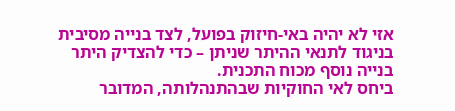אזי לא יהיה באי-חיזוק בפועל, לצד בנייה מסיבית בניגוד לתנאי ההיתר שניתן – כדי להצדיק היתר בנייה נוסף מכוח התכנית.
ביחס לאי החוקיות שבהתנהלותה, המדובר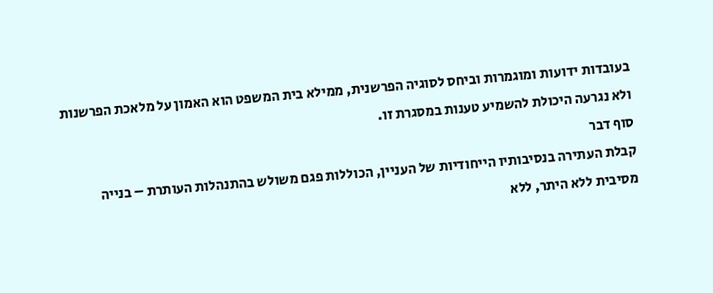בעובדות ידועות ומוגמרות וביחס לסוגיה הפרשנית, ממילא בית המשפט הוא האמון על מלאכת הפרשנות ולא נגרעה היכולת להשמיע טענות במסגרת זו.
סוף דבר
קבלת העתירה בנסיבותיו הייחודיות של העניין, הכוללות פגם משולש בהתנהלות העותרת – בנייה מסיבית ללא היתר, ללא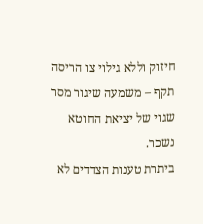חיזוק וללא גילוי צו הריסה תקף – משמעה שיגור מסר שגוי של יציאת החוטא נשכר.
ביתרת טענות הצדדים לא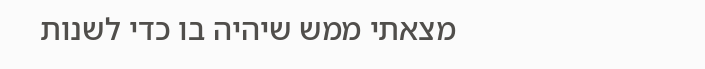מצאתי ממש שיהיה בו כדי לשנות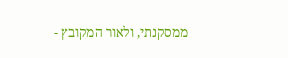ממסקנתי, ולאור המקובץ -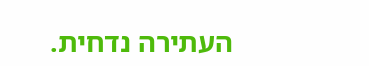העתירה נדחית.